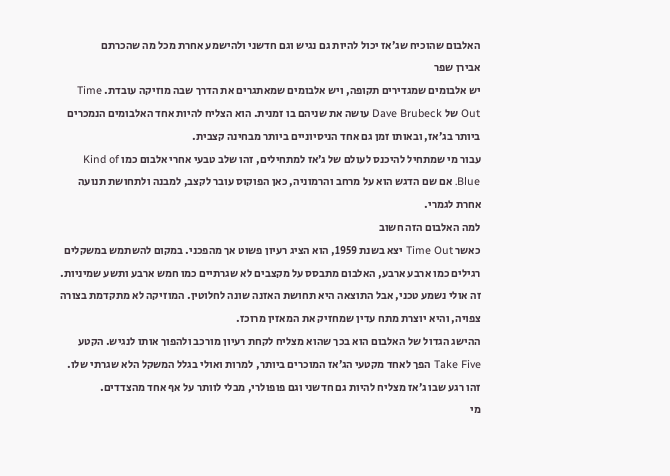האלבום שהוכיח שג׳אז יכול להיות גם נגיש וגם חדשני ולהישמע אחרת מכל מה שהכרתם
אבירן שפר
יש אלבומים שמגדירים תקופה, ויש אלבומים שמאתגרים את הדרך שבה מוזיקה עובדת. Time Out של Dave Brubeck עושה את שניהם בו זמנית. הוא הצליח להיות אחד האלבומים הנמכרים ביותר בג׳אז, ובאותו זמן גם אחד הניסיוניים ביותר מבחינה קצבית.
עבור מי שמתחיל להיכנס לעולם של ג׳אז למתחילים, זהו שלב טבעי אחרי אלבום כמו Kind of Blue. אם שם הדגש הוא על מרחב והרמוניה, כאן הפוקוס עובר לקצב, למבנה ולתחושת תנועה אחרת לגמרי.
למה האלבום הזה חשוב
כאשר Time Out יצא בשנת 1959, הוא הציג רעיון פשוט אך מהפכני. במקום להשתמש במשקלים רגילים כמו ארבע ארבע, האלבום מתבסס על מקצבים לא שגרתיים כמו חמש ארבע ותשע שמיניות.
זה אולי נשמע טכני, אבל התוצאה היא תחושת האזנה שונה לחלוטין. המוזיקה לא מתקדמת בצורה צפויה, והיא יוצרת מתח עדין שמחזיק את המאזין מרוכז.
ההישג הגדול של האלבום הוא בכך שהוא מצליח לקחת רעיון מורכב ולהפוך אותו לנגיש. הקטע Take Five הפך לאחד מקטעי הג׳אז המוכרים ביותר, למרות ואולי בגלל המשקל הלא שגרתי שלו.
זהו רגע שבו ג׳אז מצליח להיות גם חדשני וגם פופולרי, מבלי לוותר על אף אחד מהצדדים.
מי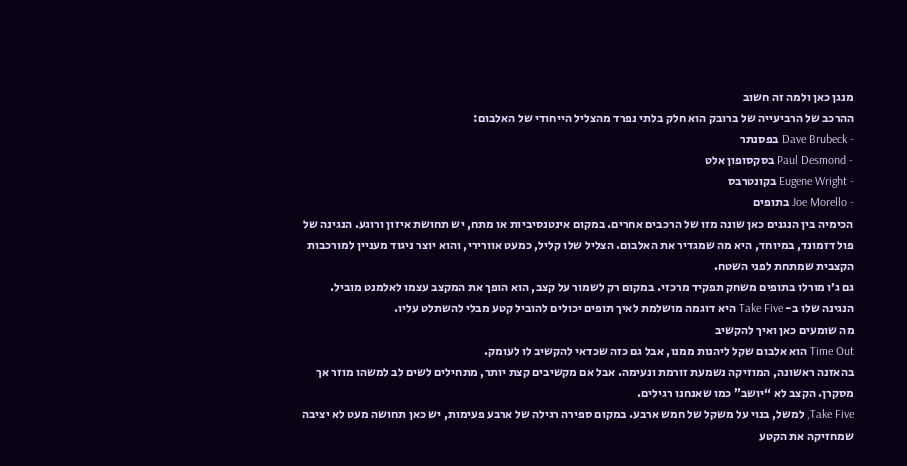מנגן כאן ולמה זה חשוב
ההרכב של הרביעייה של ברובק הוא חלק בלתי נפרד מהצליל הייחודי של האלבום:
- Dave Brubeck בפסנתר
- Paul Desmond בסקסופון אלט
- Eugene Wright בקונטרבס
- Joe Morello בתופים
הכימיה בין הנגנים כאן שונה מזו של הרכבים אחרים. במקום אינטנסיביות או מתח, יש תחושת איזון ורוגע. הנגינה של פול דזמונד, במיוחד, היא מה שמגדיר את האלבום. הצליל שלו קליל, כמעט אוורירי, והוא יוצר ניגוד מעניין למורכבות הקצבית שמתחת לפני השטח.
גם ג׳ו מורלו בתופים משחק תפקיד מרכזי. במקום רק לשמור על קצב, הוא הופך את המקצב עצמו לאלמנט מוביל. הנגינה שלו ב- Take Five היא דוגמה מושלמת לאיך תופים יכולים להוביל קטע מבלי להשתלט עליו.
מה שומעים כאן ואיך להקשיב
Time Out הוא אלבום שקל ליהנות ממנו, אבל גם כזה שכדאי להקשיב לו לעומק.
בהאזנה ראשונה, המוזיקה נשמעת זורמת ונעימה. אבל אם מקשיבים קצת יותר, מתחילים לשים לב למשהו מוזר אך מסקרן. הקצב לא “יושב” כמו שאנחנו רגילים.
Take Five, למשל, בנוי על משקל של חמש ארבע. במקום ספירה רגילה של ארבע פעימות, יש כאן תחושה מעט לא יציבה שמחזיקה את הקטע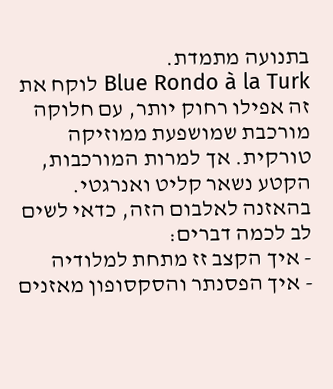בתנועה מתמדת.
Blue Rondo à la Turk לוקח את זה אפילו רחוק יותר, עם חלוקה מורכבת שמושפעת ממוזיקה טורקית. אך למרות המורכבות, הקטע נשאר קליט ואנרגטי.
בהאזנה לאלבום הזה, כדאי לשים לב לכמה דברים:
- איך הקצב זז מתחת למלודיה
- איך הפסנתר והסקסופון מאזנים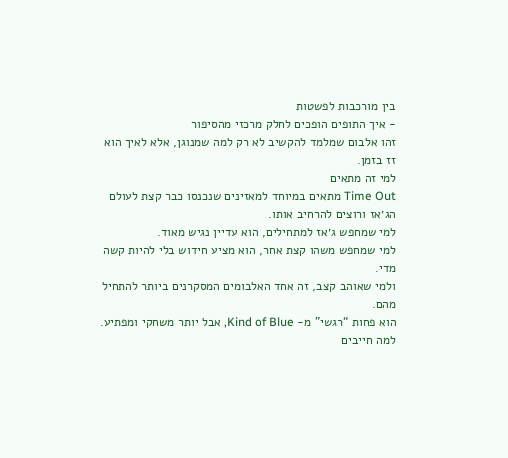בין מורכבות לפשטות
- איך התופים הופכים לחלק מרכזי מהסיפור
זהו אלבום שמלמד להקשיב לא רק למה שמנוגן, אלא לאיך הוא זז בזמן.
למי זה מתאים
Time Out מתאים במיוחד למאזינים שנכנסו כבר קצת לעולם הג׳אז ורוצים להרחיב אותו.
למי שמחפש ג׳אז למתחילים, הוא עדיין נגיש מאוד.
למי שמחפש משהו קצת אחר, הוא מציע חידוש בלי להיות קשה מדי.
ולמי שאוהב קצב, זה אחד האלבומים המסקרנים ביותר להתחיל מהם.
הוא פחות “רגשי” מ- Kind of Blue, אבל יותר משחקי ומפתיע.
למה חייבים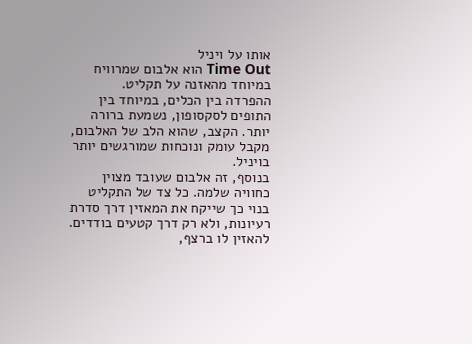אותו על ויניל
Time Out הוא אלבום שמרוויח במיוחד מהאזנה על תקליט.
ההפרדה בין הכלים, במיוחד בין התופים לסקסופון, נשמעת ברורה יותר. הקצב, שהוא הלב של האלבום, מקבל עומק ונוכחות שמורגשים יותר בויניל.
בנוסף, זה אלבום שעובד מצוין כחוויה שלמה. כל צד של התקליט בנוי כך שייקח את המאזין דרך סדרת רעיונות, ולא רק דרך קטעים בודדים.
להאזין לו ברצף,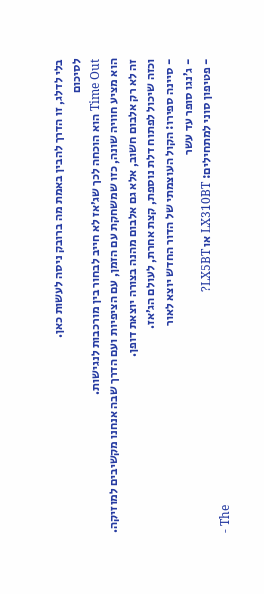בלי לדלג, זו הדרך להבין באמת מה ברובק ניסה לעשות כאן.
לסיכום
Time Out הוא הוכחה לכך שג׳אז לא חייב לבחור בין מורכבות לנגישות.
הוא מציע חוויה שונה, כזו שמשחקת עם הזמן, עם הציפיות ועם הדרך שבה אנחנו מקשיבים למוזיקה.
זה לא רק אלבום חשוב, אלא גם אלבום מהנה בצורה יוצאת דופן.
וכזה שיכול לפתוח דלת נוספת, קצת אחרת, לעולם הג׳אז.
- סיינה ספירו: הקול העוצמתי של הדור החדש יוצא לאור
- ג’נגו סופר עד עשר
- פטיפון סוני למתחילים: LX310BT או LX5BT?
- The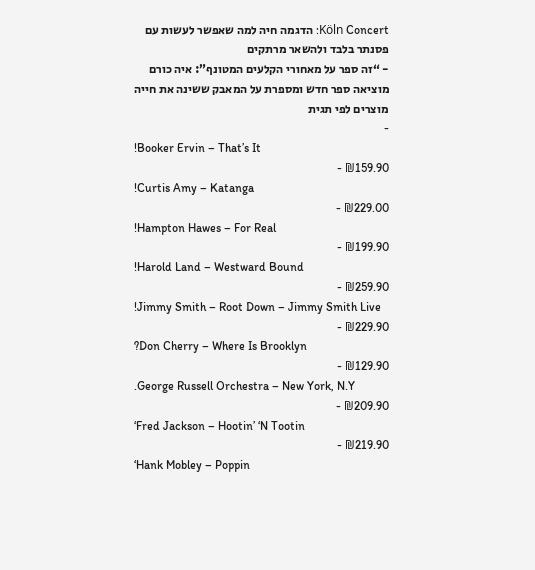Köln Concert: הדגמה חיה למה שאפשר לעשות עם פסנתר בלבד ולהשאר מרתקים
- “זה ספר על מאחורי הקלעים המטונף”: איה כורם מוציאה ספר חדש ומספרת על המאבק ששינה את חייה
מוצרים לפי תגית
-
!Booker Ervin – That’s It
₪159.90 -
!Curtis Amy – Katanga
₪229.00 -
!Hampton Hawes – For Real
₪199.90 -
!Harold Land – Westward Bound
₪259.90 -
!Jimmy Smith – Root Down – Jimmy Smith Live
₪229.90 -
?Don Cherry – Where Is Brooklyn
₪129.90 -
.George Russell Orchestra – New York, N.Y
₪209.90 -
‘Fred Jackson – Hootin’ ‘N Tootin
₪219.90 -
‘Hank Mobley – Poppin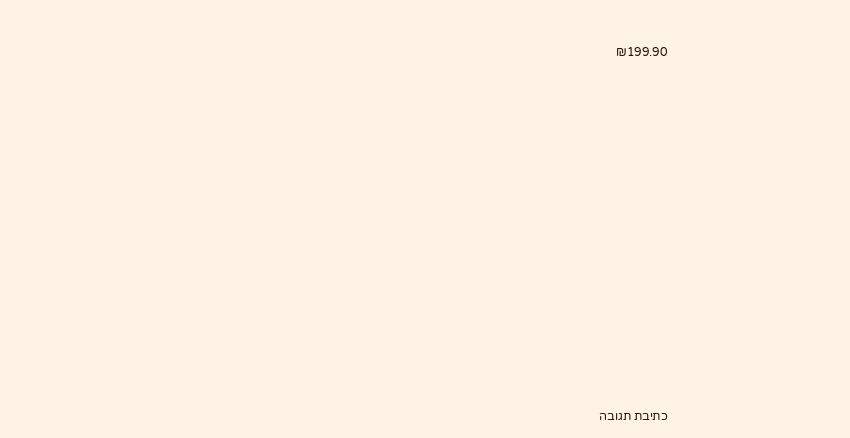₪199.90















כתיבת תגובה